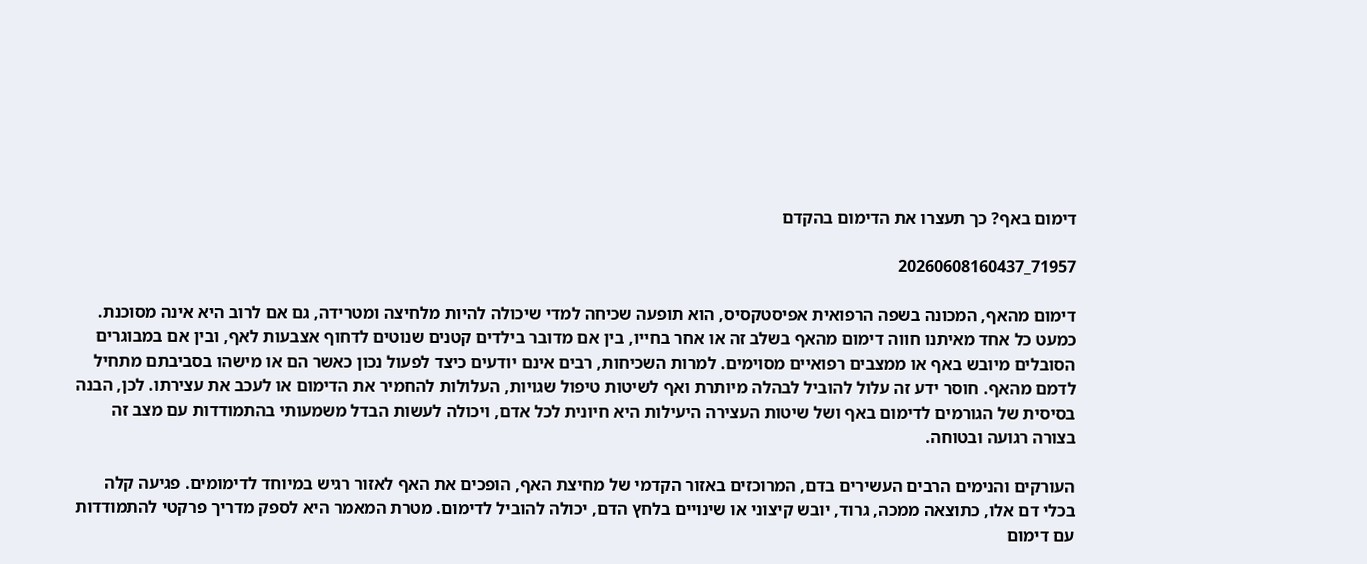דימום באף? כך תעצרו את הדימום בהקדם

71957_20260608160437

דימום מהאף, המכונה בשפה הרפואית אפיסטקסיס, הוא תופעה שכיחה למדי שיכולה להיות מלחיצה ומטרידה, גם אם לרוב היא אינה מסוכנת. כמעט כל אחד מאיתנו חווה דימום מהאף בשלב זה או אחר בחייו, בין אם מדובר בילדים קטנים שנוטים לדחוף אצבעות לאף, ובין אם במבוגרים הסובלים מיובש באף או ממצבים רפואיים מסוימים. למרות השכיחות, רבים אינם יודעים כיצד לפעול נכון כאשר הם או מישהו בסביבתם מתחיל לדמם מהאף. חוסר ידע זה עלול להוביל לבהלה מיותרת ואף לשיטות טיפול שגויות, העלולות להחמיר את הדימום או לעכב את עצירתו. לכן, הבנה בסיסית של הגורמים לדימום באף ושל שיטות העצירה היעילות היא חיונית לכל אדם, ויכולה לעשות הבדל משמעותי בהתמודדות עם מצב זה בצורה רגועה ובטוחה.

העורקים והנימים הרבים העשירים בדם, המרוכזים באזור הקדמי של מחיצת האף, הופכים את האף לאזור רגיש במיוחד לדימומים. פגיעה קלה בכלי דם אלו, כתוצאה ממכה, גרוד, יובש קיצוני או שינויים בלחץ הדם, יכולה להוביל לדימום. מטרת המאמר היא לספק מדריך פרקטי להתמודדות עם דימום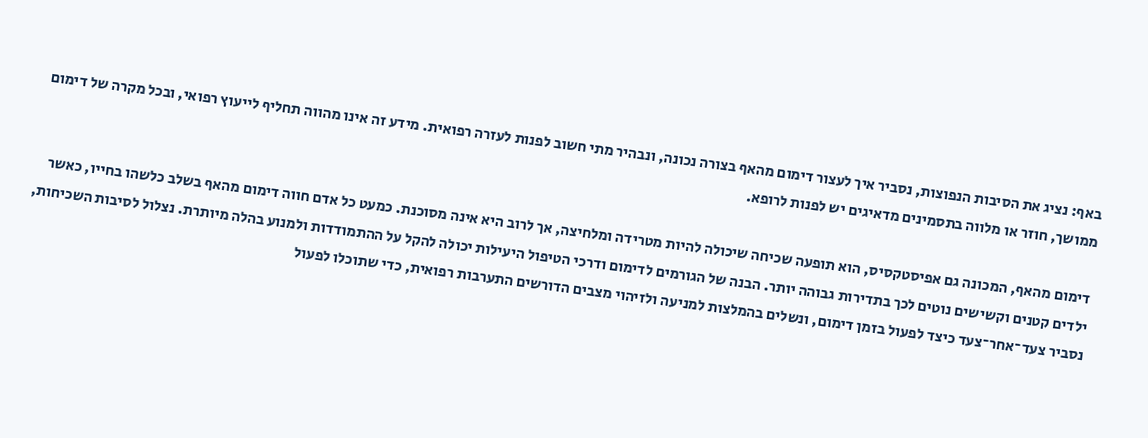באף: נציג את הסיבות הנפוצות, נסביר איך לעצור דימום מהאף בצורה נכונה, ונבהיר מתי חשוב לפנות לעזרה רפואית. מידע זה אינו מהווה תחליף לייעוץ רפואי, ובכל מקרה של דימום ממושך, חוזר או מלווה בתסמינים מדאיגים יש לפנות לרופא.

דימום מהאף, המכונה גם אפיסטקסיס, הוא תופעה שכיחה שיכולה להיות מטרידה ומלחיצה, אך לרוב היא אינה מסוכנת. כמעט כל אדם חווה דימום מהאף בשלב כלשהו בחייו, כאשר ילדים קטנים וקשישים נוטים לכך בתדירות גבוהה יותר. הבנה של הגורמים לדימום ודרכי הטיפול היעילות יכולה להקל על ההתמודדות ולמנוע בהלה מיותרת. נצלול לסיבות השכיחות, נסביר צעד־אחר־צעד כיצד לפעול בזמן דימום, ונשלים בהמלצות למניעה ולזיהוי מצבים הדורשים התערבות רפואית, כדי שתוכלו לפעול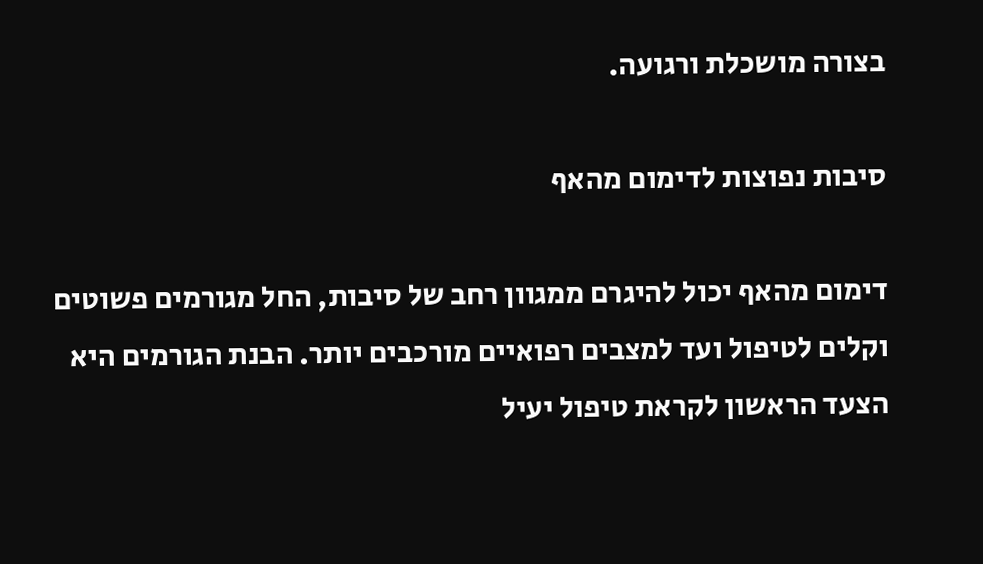בצורה מושכלת ורגועה.

סיבות נפוצות לדימום מהאף

דימום מהאף יכול להיגרם ממגוון רחב של סיבות, החל מגורמים פשוטים וקלים לטיפול ועד למצבים רפואיים מורכבים יותר. הבנת הגורמים היא הצעד הראשון לקראת טיפול יעיל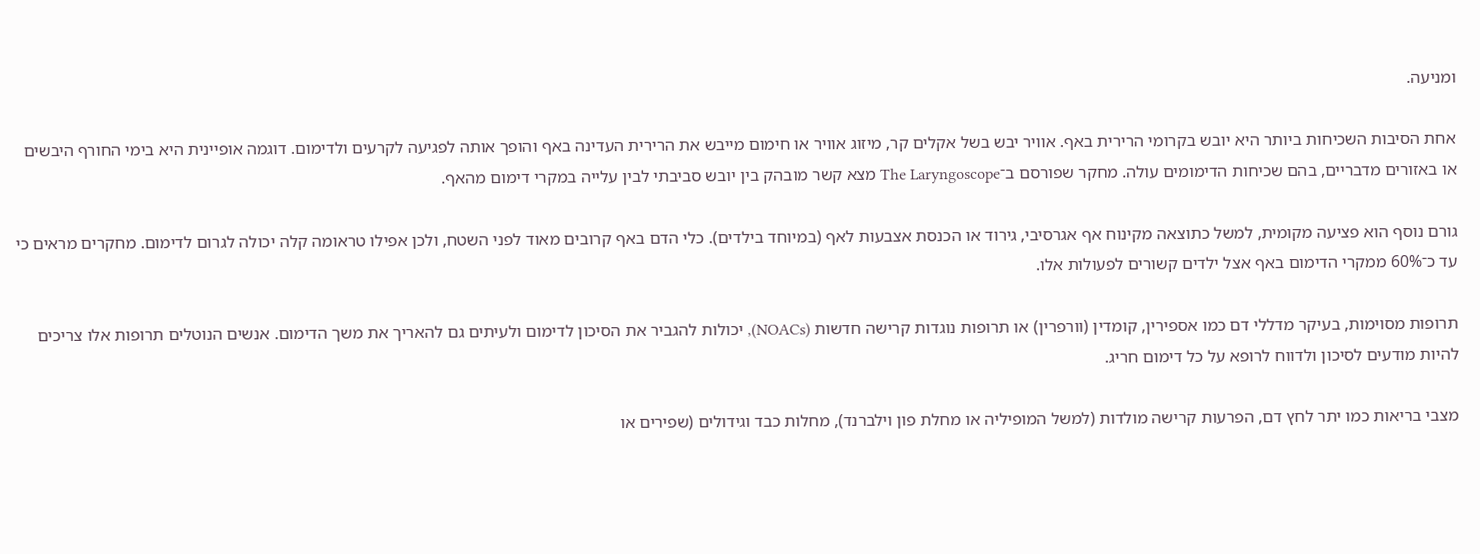ומניעה.

אחת הסיבות השכיחות ביותר היא יובש בקרומי הרירית באף. אוויר יבש בשל אקלים קר, מיזוג אוויר או חימום מייבש את הרירית העדינה באף והופך אותה לפגיעה לקרעים ולדימום. דוגמה אופיינית היא בימי החורף היבשים או באזורים מדבריים, בהם שכיחות הדימומים עולה. מחקר שפורסם ב־The Laryngoscope מצא קשר מובהק בין יובש סביבתי לבין עלייה במקרי דימום מהאף.

גורם נוסף הוא פציעה מקומית, למשל כתוצאה מקינוח אף אגרסיבי, גירוד או הכנסת אצבעות לאף (במיוחד בילדים). כלי הדם באף קרובים מאוד לפני השטח, ולכן אפילו טראומה קלה יכולה לגרום לדימום. מחקרים מראים כי עד כ־60% ממקרי הדימום באף אצל ילדים קשורים לפעולות אלו.

תרופות מסוימות, בעיקר מדללי דם כמו אספירין, קומדין (וורפרין) או תרופות נוגדות קרישה חדשות (NOACs), יכולות להגביר את הסיכון לדימום ולעיתים גם להאריך את משך הדימום. אנשים הנוטלים תרופות אלו צריכים להיות מודעים לסיכון ולדווח לרופא על כל דימום חריג.

מצבי בריאות כמו יתר לחץ דם, הפרעות קרישה מולדות (למשל המופיליה או מחלת פון וילברנד), מחלות כבד וגידולים (שפירים או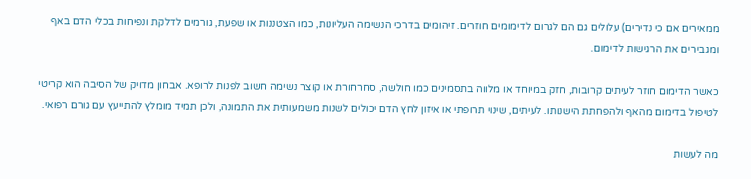ממאירים אם כי נדירים) עלולים גם הם לגרום לדימומים חוזרים. זיהומים בדרכי הנשימה העליונות, כמו הצטננות או שפעת, גורמים לדלקת ונפיחות בכלי הדם באף ומגבירים את הרגישות לדימום.

כאשר הדימום חוזר לעיתים קרובות, חזק במיוחד או מלווה בתסמינים כמו חולשה, סחרחורת או קוצר נשימה חשוב לפנות לרופא. אבחון מדויק של הסיבה הוא קריטי לטיפול בדימום מהאף ולהפחתת הישנותו. לעיתים, שינוי תרופתי או איזון לחץ הדם יכולים לשנות משמעותית את התמונה, ולכן תמיד מומלץ להתייעץ עם גורם רפואי.

מה לעשות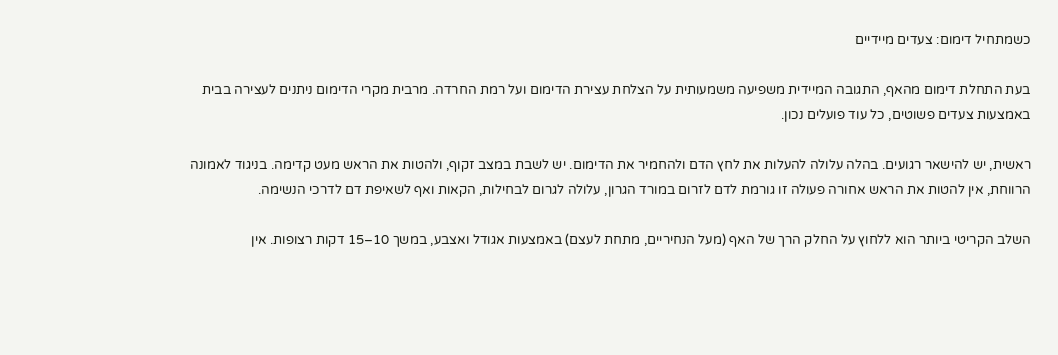כשמתחיל דימום: צעדים מיידיים

בעת התחלת דימום מהאף, התגובה המיידית משפיעה משמעותית על הצלחת עצירת הדימום ועל רמת החרדה. מרבית מקרי הדימום ניתנים לעצירה בבית באמצעות צעדים פשוטים, כל עוד פועלים נכון.

ראשית, יש להישאר רגועים. בהלה עלולה להעלות את לחץ הדם ולהחמיר את הדימום. יש לשבת במצב זקוף, ולהטות את הראש מעט קדימה. בניגוד לאמונה הרווחת, אין להטות את הראש אחורה פעולה זו גורמת לדם לזרום במורד הגרון, עלולה לגרום לבחילות, הקאות ואף לשאיפת דם לדרכי הנשימה.

השלב הקריטי ביותר הוא ללחוץ על החלק הרך של האף (מעל הנחיריים, מתחת לעצם) באמצעות אגודל ואצבע, במשך 10–15 דקות רצופות. אין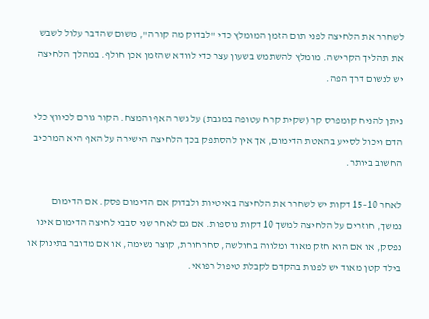לשחרר את הלחיצה לפני תום הזמן המומלץ כדי "לבדוק מה קורה", משום שהדבר עלול לשבש את תהליך הקרישה. מומלץ להשתמש בשעון עצר כדי לוודא שהזמן אכן חולף. במהלך הלחיצה יש לנשום דרך הפה.

ניתן להניח קומפרס קר (שקית קרח עטופה במגבת) על גשר האף והמצח. הקור גורם לכיווץ כלי הדם ויכול לסייע בהאטת הדימום, אך אין להסתפק בכך הלחיצה הישירה על האף היא המרכיב החשוב ביותר.

לאחר 10–15 דקות יש לשחרר את הלחיצה באיטיות ולבדוק אם הדימום פסק. אם הדימום נמשך, חוזרים על הלחיצה למשך 10 דקות נוספות. אם גם לאחר שני סבבי לחיצה הדימום אינו נפסק, או אם הוא חזק מאוד ומלווה בחולשה, סחרחורת, קוצר נשימה, או אם מדובר בתינוק או בילד קטן מאוד יש לפנות בהקדם לקבלת טיפול רפואי.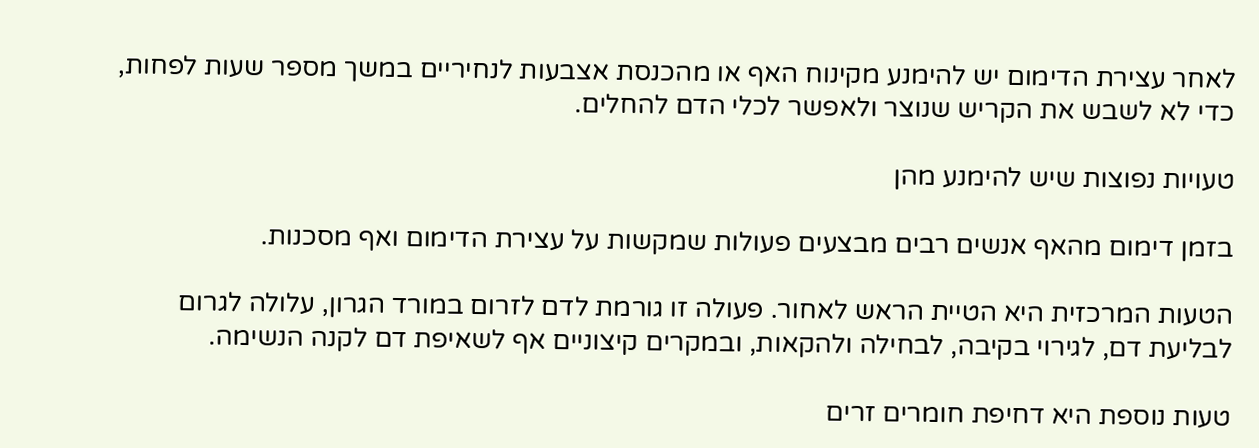לאחר עצירת הדימום יש להימנע מקינוח האף או מהכנסת אצבעות לנחיריים במשך מספר שעות לפחות, כדי לא לשבש את הקריש שנוצר ולאפשר לכלי הדם להחלים.

טעויות נפוצות שיש להימנע מהן

בזמן דימום מהאף אנשים רבים מבצעים פעולות שמקשות על עצירת הדימום ואף מסכנות.

הטעות המרכזית היא הטיית הראש לאחור. פעולה זו גורמת לדם לזרום במורד הגרון, עלולה לגרום לבליעת דם, לגירוי בקיבה, לבחילה ולהקאות, ובמקרים קיצוניים אף לשאיפת דם לקנה הנשימה.

טעות נוספת היא דחיפת חומרים זרים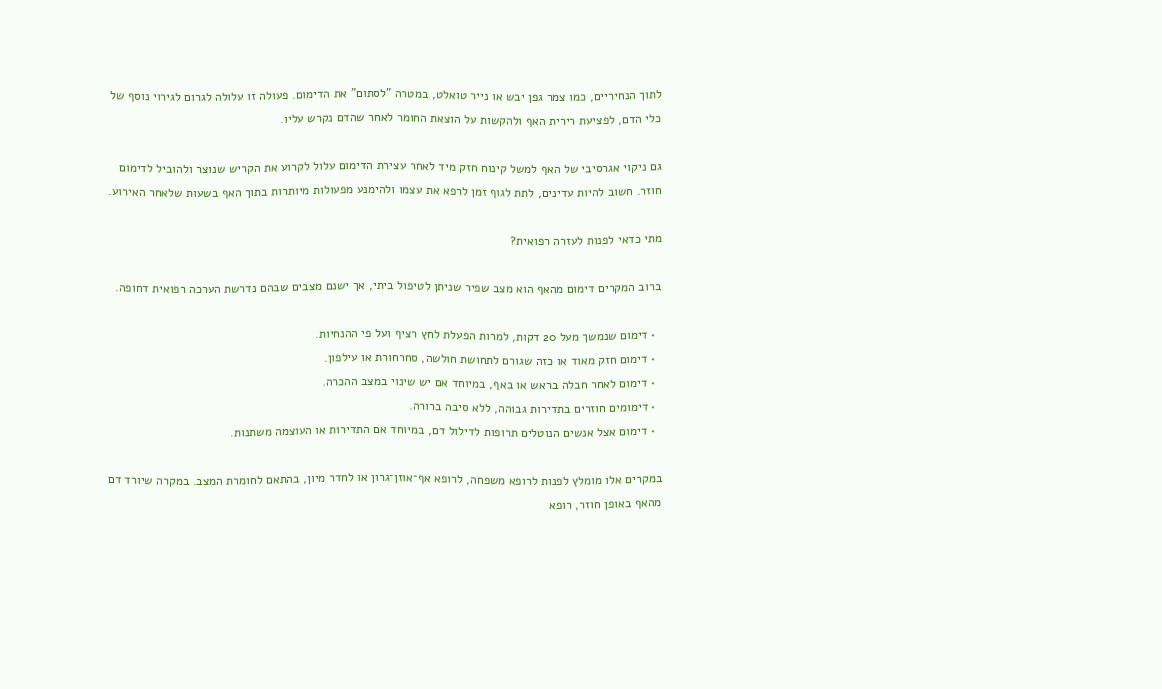לתוך הנחיריים, כמו צמר גפן יבש או נייר טואלט, במטרה "לסתום" את הדימום. פעולה זו עלולה לגרום לגירוי נוסף של כלי הדם, לפציעת רירית האף ולהקשות על הוצאת החומר לאחר שהדם נקרש עליו.

גם ניקוי אגרסיבי של האף למשל קינוח חזק מיד לאחר עצירת הדימום עלול לקרוע את הקריש שנוצר ולהוביל לדימום חוזר. חשוב להיות עדינים, לתת לגוף זמן לרפא את עצמו ולהימנע מפעולות מיותרות בתוך האף בשעות שלאחר האירוע.

מתי כדאי לפנות לעזרה רפואית?

ברוב המקרים דימום מהאף הוא מצב שפיר שניתן לטיפול ביתי, אך ישנם מצבים שבהם נדרשת הערכה רפואית דחופה.

  • דימום שנמשך מעל 20 דקות, למרות הפעלת לחץ רציף ועל פי ההנחיות.
  • דימום חזק מאוד או כזה שגורם לתחושת חולשה, סחרחורת או עילפון.
  • דימום לאחר חבלה בראש או באף, במיוחד אם יש שינוי במצב ההכרה.
  • דימומים חוזרים בתדירות גבוהה, ללא סיבה ברורה.
  • דימום אצל אנשים הנוטלים תרופות לדילול דם, במיוחד אם התדירות או העוצמה משתנות.

במקרים אלו מומלץ לפנות לרופא משפחה, לרופא אף־אוזן־גרון או לחדר מיון, בהתאם לחומרת המצב. במקרה שיורד דם מהאף באופן חוזר, רופא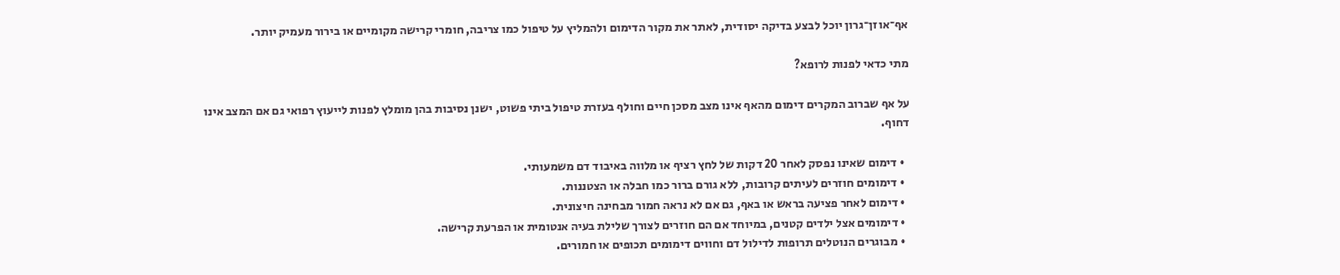אף־אוזן־גרון יוכל לבצע בדיקה יסודית, לאתר את מקור הדימום ולהמליץ על טיפול כמו צריבה, חומרי קרישה מקומיים או בירור מעמיק יותר.

מתי כדאי לפנות לרופא?

על אף שברוב המקרים דימום מהאף אינו מצב מסכן חיים וחולף בעזרת טיפול ביתי פשוט, ישנן נסיבות בהן מומלץ לפנות לייעוץ רפואי גם אם המצב אינו דחוף.

  • דימום שאינו נפסק לאחר 20 דקות של לחץ רציף או מלווה באיבוד דם משמעותי.
  • דימומים חוזרים לעיתים קרובות, ללא גורם ברור כמו חבלה או הצטננות.
  • דימום לאחר פציעה בראש או באף, גם אם לא נראה חמור מבחינה חיצונית.
  • דימומים אצל ילדים קטנים, במיוחד אם הם חוזרים לצורך שלילת בעיה אנטומית או הפרעת קרישה.
  • מבוגרים הנוטלים תרופות לדילול דם וחווים דימומים תכופים או חמורים.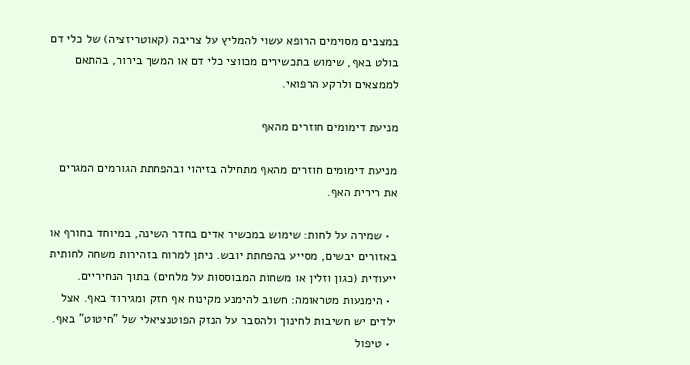במצבים מסוימים הרופא עשוי להמליץ על צריבה (קאוטריזציה) של כלי דם בולט באף, שימוש בתכשירים מכווצי כלי דם או המשך בירור, בהתאם לממצאים ולרקע הרפואי.

מניעת דימומים חוזרים מהאף

מניעת דימומים חוזרים מהאף מתחילה בזיהוי ובהפחתת הגורמים המגרים את רירית האף.

  • שמירה על לחות: שימוש במכשיר אדים בחדר השינה, במיוחד בחורף או באזורים יבשים, מסייע בהפחתת יובש. ניתן למרוח בזהירות משחה לחותית ייעודית (כגון וזלין או משחות המבוססות על מלחים) בתוך הנחיריים.
  • הימנעות מטראומה: חשוב להימנע מקינוח אף חזק ומגירוד באף. אצל ילדים יש חשיבות לחינוך ולהסבר על הנזק הפוטנציאלי של "חיטוט" באף.
  • טיפול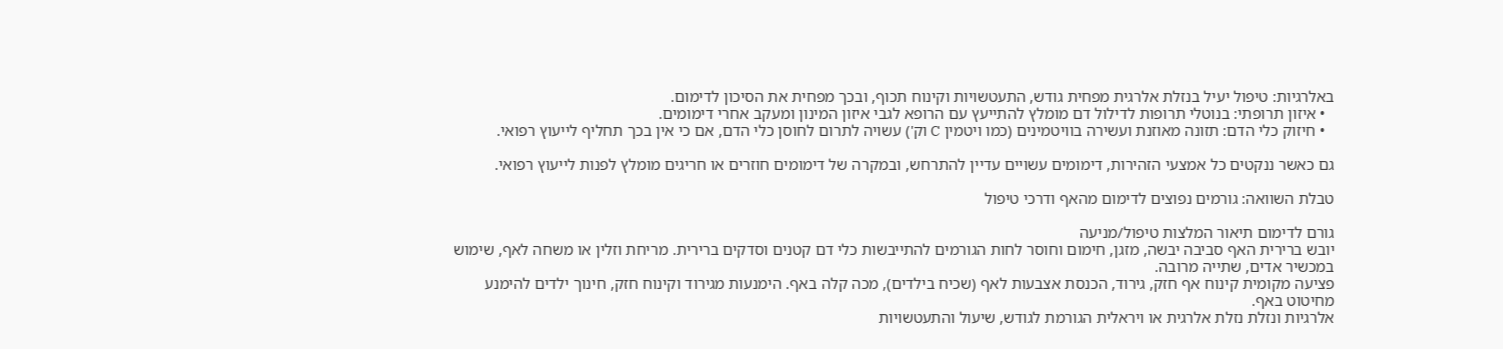באלרגיות: טיפול יעיל בנזלת אלרגית מפחית גודש, התעטשויות וקינוח תכוף, ובכך מפחית את הסיכון לדימום.
  • איזון תרופתי: בנוטלי תרופות לדילול דם מומלץ להתייעץ עם הרופא לגבי איזון המינון ומעקב אחרי דימומים.
  • חיזוק כלי הדם: תזונה מאוזנת ועשירה בוויטמינים (כמו ויטמין C וק') עשויה לתרום לחוסן כלי הדם, אם כי אין בכך תחליף לייעוץ רפואי.

גם כאשר ננקטים כל אמצעי הזהירות, דימומים עשויים עדיין להתרחש, ובמקרה של דימומים חוזרים או חריגים מומלץ לפנות לייעוץ רפואי.

טבלת השוואה: גורמים נפוצים לדימום מהאף ודרכי טיפול

גורם לדימום תיאור המלצות טיפול/מניעה
יובש ברירית האף סביבה יבשה, מזגן, חימום וחוסר לחות הגורמים להתייבשות כלי דם קטנים וסדקים ברירית. מריחת וזלין או משחה לאף, שימוש במכשיר אדים, שתייה מרובה.
פציעה מקומית קינוח אף חזק, גירוד, הכנסת אצבעות לאף (שכיח בילדים), מכה קלה באף. הימנעות מגירוד וקינוח חזק, חינוך ילדים להימנע מחיטוט באף.
אלרגיות ונזלת נזלת אלרגית או ויראלית הגורמת לגודש, שיעול והתעטשויות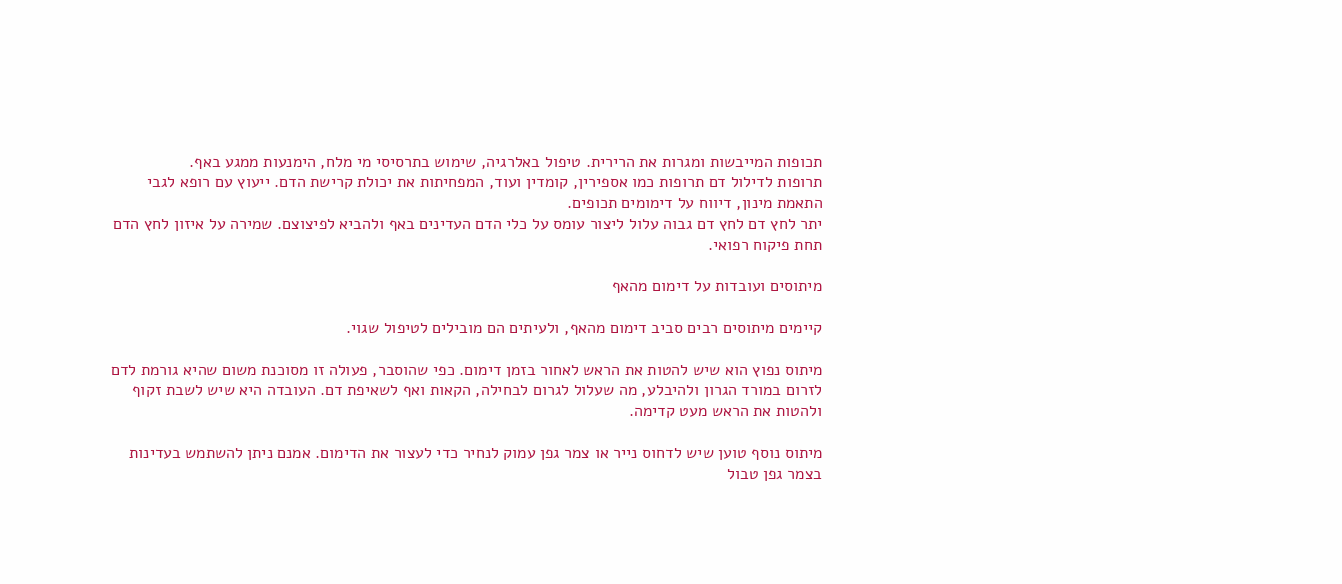תכופות המייבשות ומגרות את הרירית. טיפול באלרגיה, שימוש בתרסיסי מי מלח, הימנעות ממגע באף.
תרופות לדילול דם תרופות כמו אספירין, קומדין ועוד, המפחיתות את יכולת קרישת הדם. ייעוץ עם רופא לגבי התאמת מינון, דיווח על דימומים תכופים.
יתר לחץ דם לחץ דם גבוה עלול ליצור עומס על כלי הדם העדינים באף ולהביא לפיצוצם. שמירה על איזון לחץ הדם תחת פיקוח רפואי.

מיתוסים ועובדות על דימום מהאף

קיימים מיתוסים רבים סביב דימום מהאף, ולעיתים הם מובילים לטיפול שגוי.

מיתוס נפוץ הוא שיש להטות את הראש לאחור בזמן דימום. כפי שהוסבר, פעולה זו מסוכנת משום שהיא גורמת לדם לזרום במורד הגרון ולהיבלע, מה שעלול לגרום לבחילה, הקאות ואף לשאיפת דם. העובדה היא שיש לשבת זקוף ולהטות את הראש מעט קדימה.

מיתוס נוסף טוען שיש לדחוס נייר או צמר גפן עמוק לנחיר כדי לעצור את הדימום. אמנם ניתן להשתמש בעדינות בצמר גפן טבול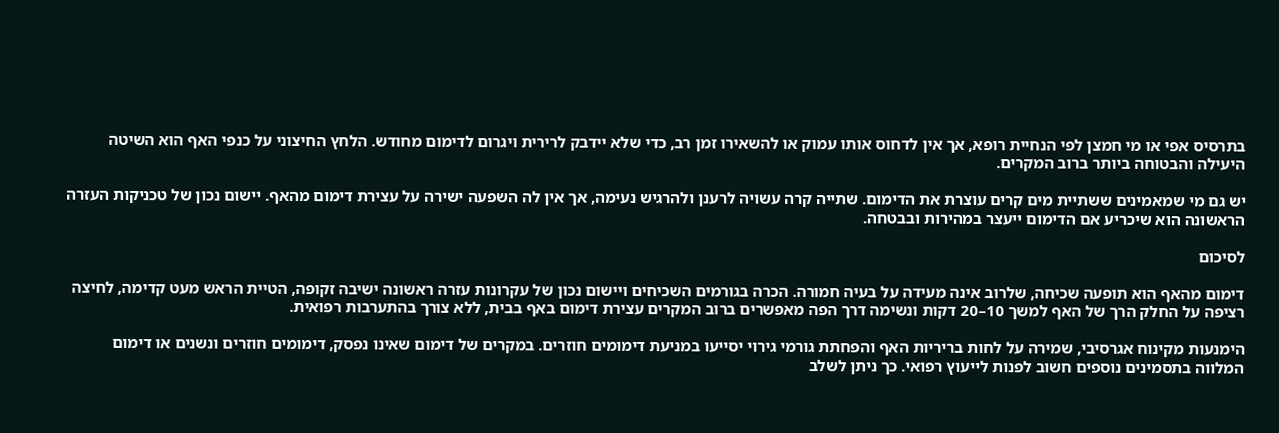בתרסיס אפי או מי חמצן לפי הנחיית רופא, אך אין לדחוס אותו עמוק או להשאירו זמן רב, כדי שלא יידבק לרירית ויגרום לדימום מחודש. הלחץ החיצוני על כנפי האף הוא השיטה היעילה והבטוחה ביותר ברוב המקרים.

יש גם מי שמאמינים ששתיית מים קרים עוצרת את הדימום. שתייה קרה עשויה לרענן ולהרגיש נעימה, אך אין לה השפעה ישירה על עצירת דימום מהאף. יישום נכון של טכניקות העזרה הראשונה הוא שיכריע אם הדימום ייעצר במהירות ובבטחה.

לסיכום

דימום מהאף הוא תופעה שכיחה, שלרוב אינה מעידה על בעיה חמורה. הכרה בגורמים השכיחים ויישום נכון של עקרונות עזרה ראשונה ישיבה זקופה, הטיית הראש מעט קדימה, לחיצה רציפה על החלק הרך של האף למשך 10–20 דקות ונשימה דרך הפה מאפשרים ברוב המקרים עצירת דימום באף בבית, ללא צורך בהתערבות רפואית.

הימנעות מקינוח אגרסיבי, שמירה על לחות בריריות האף והפחתת גורמי גירוי יסייעו במניעת דימומים חוזרים. במקרים של דימום שאינו נפסק, דימומים חוזרים ונשנים או דימום המלווה בתסמינים נוספים חשוב לפנות לייעוץ רפואי. כך ניתן לשלב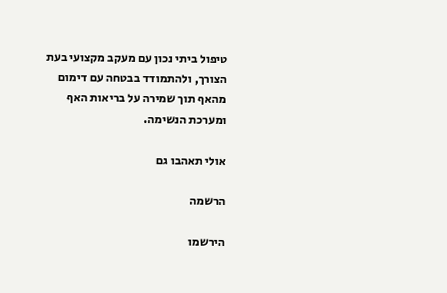טיפול ביתי נכון עם מעקב מקצועי בעת הצורך, ולהתמודד בבטחה עם דימום מהאף תוך שמירה על בריאות האף ומערכת הנשימה.

אולי תאהבו גם

הרשמה

הירשמו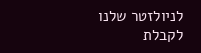לניולזטר שלנו לקבלת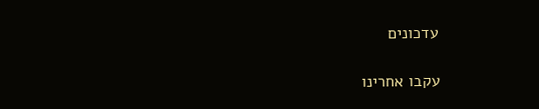עדכונים

עקבו אחרינו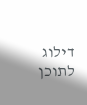דילוג לתוכן